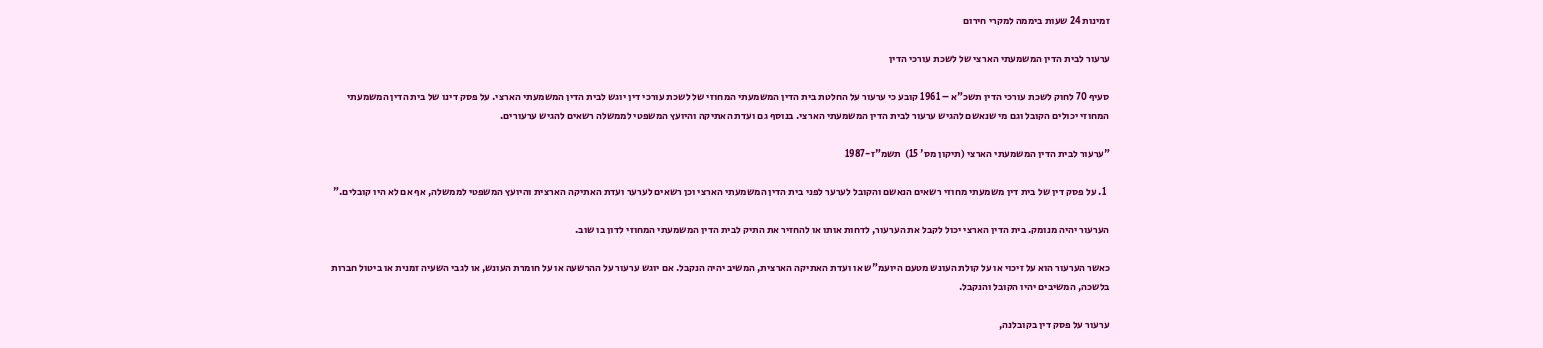זמינות 24 שעות ביממה למקרי חירום

ערעור לבית הדין המשמעתי הארצי של לשכת עורכי הדין

סעיף 70 לחוק לשכת עורכי הדין תשכ"א – 1961 קובע כי ערעור על החלטת בית הדין המשמעתי המחוזי של לשכת עורכי דין יוגש לבית הדין המשמעתי הארצי. על פסק דינו של בית הדין המשמעתי המחוזי יכולים הקובל וגם מי שנאשם להגיש ערעור לבית הדין המשמעתי הארצי. בנוסף גם ועדת האתיקה והיועץ המשפטי לממשלה רשאים להגיש ערעורים.

"ערעור לבית הדין המשמעתי הארצי (תיקון מס' 15)  תשמ"ז-1987

  1. על פסק דין של בית דין משמעתי מחוזי רשאים הנאשם והקובל לערער לפני בית הדין המשמעתי הארצי וכן רשאים לערער ועדת האתיקה הארצית והיועץ המשפטי לממשלה, אף אם לא היו קובלים."

הערעור יהיה מנומק. בית הדין הארצי יכול לקבל את הערעור, לדחות אותו או להחזיר את התיק לבית הדין המשמעתי המחוזי לדון בו שוב.

כאשר הערעור הוא על זיכוי או על קולת העונש מטעם היועמ"ש או ועדת האתיקה הארצית, המשיב יהיה הנקבל. אם יוגש ערעור על ההרשעה או על חומרת העונש, או לגבי השעיה זמנית או ביטול חברות בלשכה, המשיבים יהיו הקובל והנקבל.

ערעור על פסק דין בקובלנה,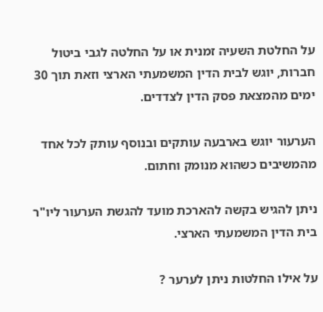על החלטת השעיה זמנית או על החלטה לגבי ביטול חברות, יוגש לבית הדין המשמעתי הארצי וזאת תוך 30 ימים מהמצאת פסק הדין לצדדים.

הערעור יוגש בארבעה עותקים ובנוסף עותק לכל אחד מהמשיבים כשהוא מנומק וחתום.

ניתן להגיש בקשה להארכת מועד להגשת הערעור ליו"ר בית הדין המשמעתי הארצי.

על אילו החלטות ניתן לערער ?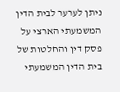ניתן לערער לבית הדין המשמעתי הארצי על פסק דין והחלטות של בית הדין המשמעתי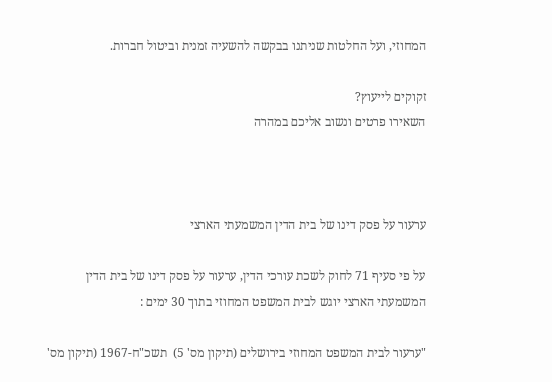המחוזי, ועל החלטות שניתנו בבקשה להשעיה זמנית וביטול חברות.

זקוקים לייעוץ?
השאירו פרטים ונשוב אליכם במהרה



ערעור על פסק דינו של בית הדין המשמעתי הארצי

על פי סעיף 71 לחוק לשכת עורכי הדין, ערעור על פסק דינו של בית הדין המשמעתי הארצי יוגש לבית המשפט המחוזי בתוך 30 ימים :

"ערעור לבית המשפט המחוזי בירושלים (תיקון מס' 5)  תשכ"ח-1967 (תיקון מס'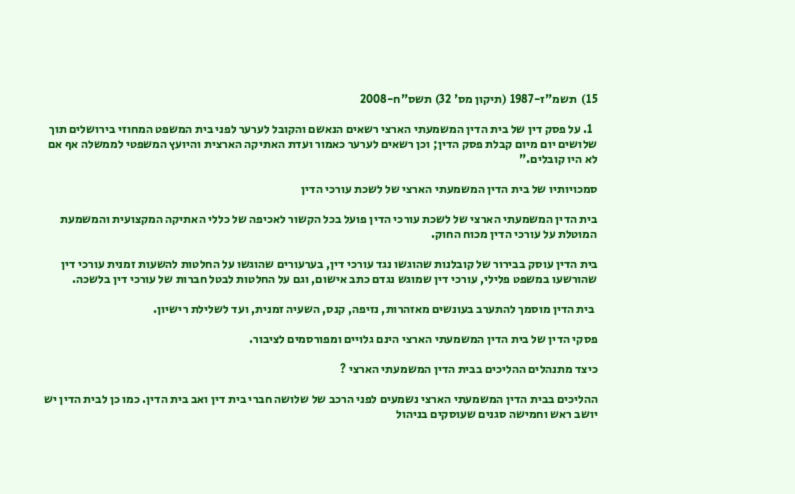15)  תשמ"ז-1987 (תיקון מס' 32) תשס"ח-2008

  1. על פסק דין של בית הדין המשמעתי הארצי רשאים הנאשם והקובל לערער לפני בית המשפט המחוזי בירושלים תוך שלושים יום מיום קבלת פסק הדין; וכן רשאים לערער כאמור ועדת האתיקה הארצית והיועץ המשפטי לממשלה אף אם לא היו קובלים."

סמכויותיו של בית הדין המשמעתי הארצי של לשכת עורכי הדין

בית הדין המשמעתי הארצי של לשכת עורכי הדין פועל בכל הקשור לאכיפה של כללי האתיקה המקצועית והמשמעת המוטלת על עורכי הדין מכוח החוק.

בית הדין עוסק בבירור של קובלנות שהוגשו נגד עורכי דין, בערעורים שהוגשו על החלטות להשעות זמנית עורכי דין שהורשעו במשפט פלילי, עורכי דין שמוגש נגדם כתב אישום, וגם על החלטות לבטל חברות של עורכי דין בלשכה.

 בית הדין מוסמך להתערב בעונשים מאזהרות, נזיפה, קנס, השעיה זמנית, ועד לשלילת רישיון.

פסקי הדין של בית הדין המשמעתי הארצי הינם גלויים ומפורסמים לציבור.

כיצד מתנהלים ההליכים בבית הדין המשמעתי הארצי ?

ההליכים בבית הדין המשמעתי הארצי נשמעים לפני הרכב של שלושה חברי בית דין ואב בית הדין. כמו כן לבית הדין יש יושב ראש וחמישה סגנים שעוסקים בניהול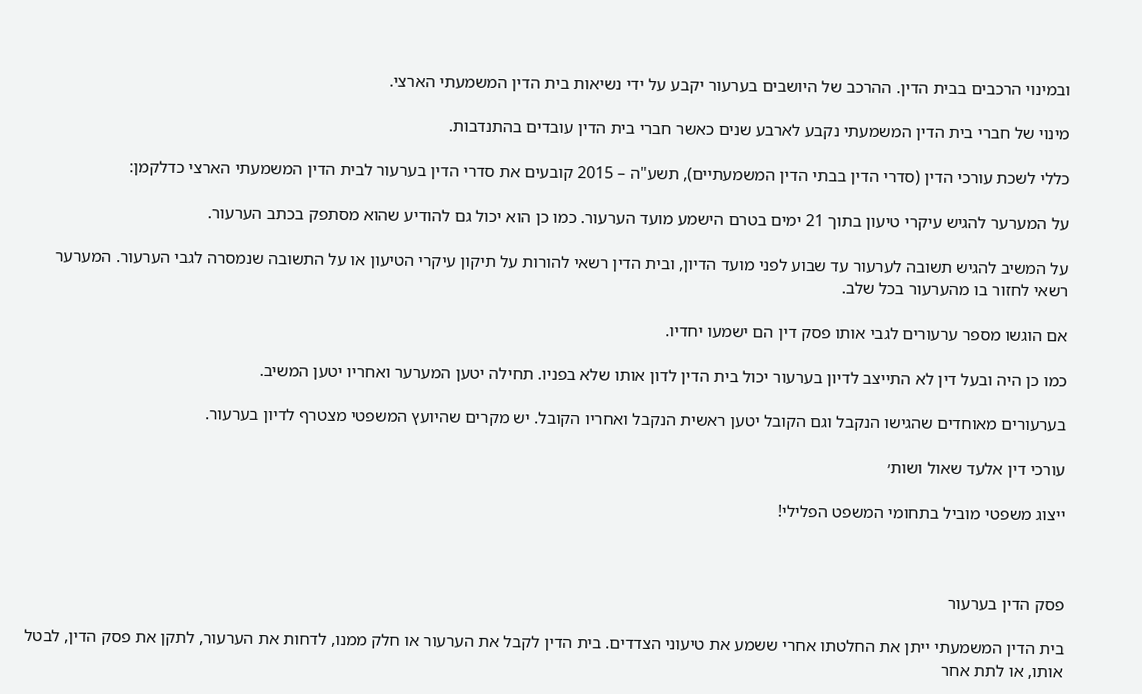ובמינוי הרכבים בבית הדין. ההרכב של היושבים בערעור יקבע על ידי נשיאות בית הדין המשמעתי הארצי.

מינוי של חברי בית הדין המשמעתי נקבע לארבע שנים כאשר חברי בית הדין עובדים בהתנדבות.

כללי לשכת עורכי הדין (סדרי הדין בבתי הדין המשמעתיים), תשע"ה – 2015 קובעים את סדרי הדין בערעור לבית הדין המשמעתי הארצי כדלקמן:

על המערער להגיש עיקרי טיעון בתוך 21 ימים בטרם הישמע מועד הערעור. כמו כן הוא יכול גם להודיע שהוא מסתפק בכתב הערעור.

על המשיב להגיש תשובה לערעור עד שבוע לפני מועד הדיון, ובית הדין רשאי להורות על תיקון עיקרי הטיעון או על התשובה שנמסרה לגבי הערעור. המערער רשאי לחזור בו מהערעור בכל שלב.

אם הוגשו מספר ערעורים לגבי אותו פסק דין הם ישמעו יחדיו.

כמו כן היה ובעל דין לא התייצב לדיון בערעור יכול בית הדין לדון אותו שלא בפניו. תחילה יטען המערער ואחריו יטען המשיב.

בערעורים מאוחדים שהגישו הנקבל וגם הקובל יטען ראשית הנקבל ואחריו הקובל. יש מקרים שהיועץ המשפטי מצטרף לדיון בערעור.

עורכי דין אלעד שאול ושות׳

ייצוג משפטי מוביל בתחומי המשפט הפלילי!



פסק הדין בערעור

בית הדין המשמעתי ייתן את החלטתו אחרי ששמע את טיעוני הצדדים. בית הדין לקבל את הערעור או חלק ממנו, לדחות את הערעור, לתקן את פסק הדין, לבטל אותו, או לתת אחר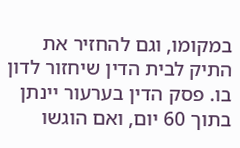במקומו, וגם להחזיר את התיק לבית הדין שיחזור לדון בו. פסק הדין בערעור יינתן בתוך 60 יום, ואם הוגשו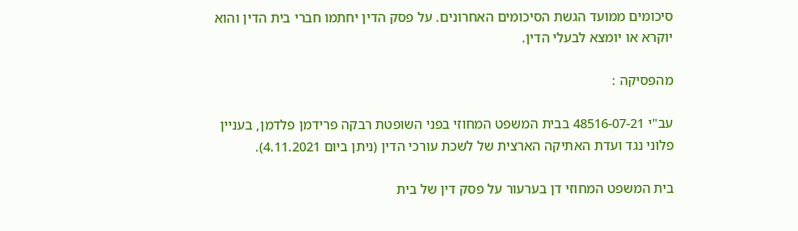סיכומים ממועד הגשת הסיכומים האחרונים. על פסק הדין יחתמו חברי בית הדין והוא יוקרא או יומצא לבעלי הדין.

מהפסיקה :

עב"י 48516-07-21 בבית המשפט המחוזי בפני השופטת רבקה פרידמן פלדמן, בעניין פלוני נגד ועדת האתיקה הארצית של לשכת עורכי הדין (ניתן ביום 4.11.2021).

בית המשפט המחוזי דן בערעור על פסק דין של בית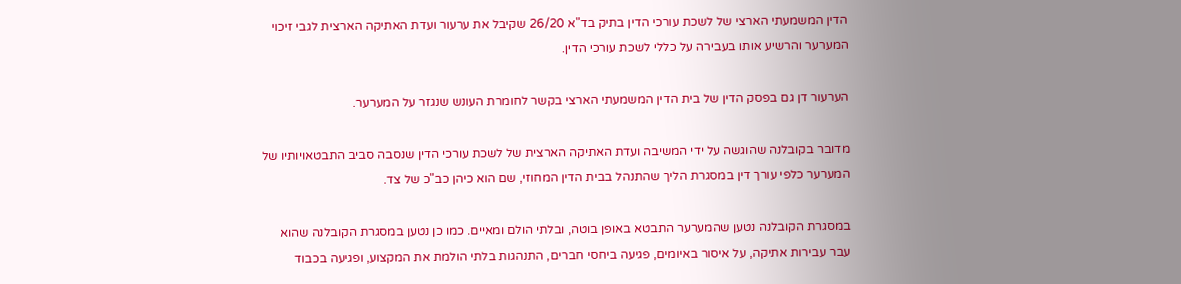הדין המשמעתי הארצי של לשכת עורכי הדין בתיק בד"א 26/20 שקיבל את ערעור ועדת האתיקה הארצית לגבי זיכוי המערער והרשיע אותו בעבירה על כללי לשכת עורכי הדין.

הערעור דן גם בפסק הדין של בית הדין המשמעתי הארצי בקשר לחומרת העונש שנגזר על המערער.

מדובר בקובלנה שהוגשה על ידי המשיבה ועדת האתיקה הארצית של לשכת עורכי הדין שנסבה סביב התבטאויותיו של המערער כלפי עורך דין במסגרת הליך שהתנהל בבית הדין המחוזי, שם הוא כיהן כב"כ של צד.

במסגרת הקובלנה נטען שהמערער התבטא באופן בוטה, ובלתי הולם ומאיים. כמו כן נטען במסגרת הקובלנה שהוא עבר עבירות אתיקה, על איסור באיומים, פגיעה ביחסי חברים, התנהגות בלתי הולמת את המקצוע, ופגיעה בכבוד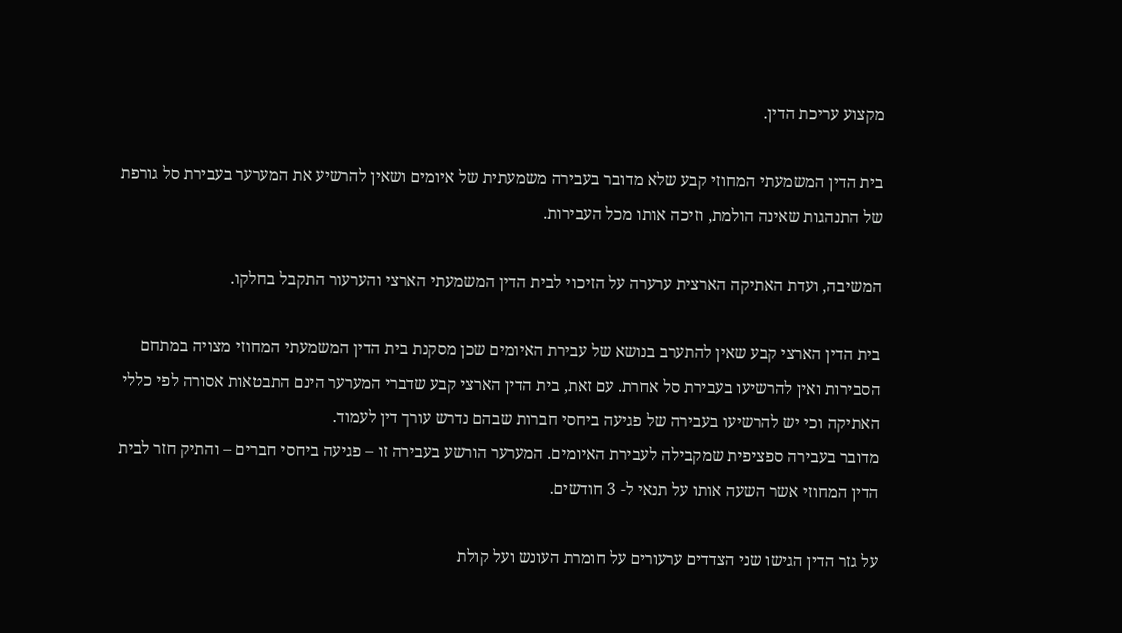מקצוע עריכת הדין.

בית הדין המשמעתי המחוזי קבע שלא מדובר בעבירה משמעתית של איומים ושאין להרשיע את המערער בעבירת סל גורפת של התנהגות שאינה הולמת, וזיכה אותו מכל העבירות.

המשיבה, ועדת האתיקה הארצית ערערה על הזיכוי לבית הדין המשמעתי הארצי והערעור התקבל בחלקו.

בית הדין הארצי קבע שאין להתערב בנושא של עבירת האיומים שכן מסקנת בית הדין המשמעתי המחוזי מצויה במתחם הסבירות ואין להרשיעו בעבירת סל אחרת. עם זאת, בית הדין הארצי קבע שדברי המערער הינם התבטאות אסורה לפי כללי האתיקה וכי יש להרשיעו בעבירה של פגיעה ביחסי חברות שבהם נדרש עורך דין לעמוד.
מדובר בעבירה ספציפית שמקבילה לעבירת האיומים. המערער הורשע בעבירה זו – פגיעה ביחסי חברים – והתיק חזר לבית הדין המחוזי אשר השעה אותו על תנאי ל- 3 חודשים.

על גזר הדין הגישו שני הצדדים ערעורים על חומרת העונש ועל קולת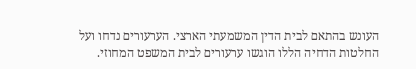העונש בהתאם לבית הדין המשמעתי הארצי. הערעורים נדחו ועל החלטות הדחיה הללו הוגשו ערעורים לבית המשפט המחוזי.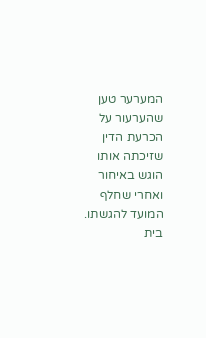המערער טען שהערעור על הכרעת הדין שזיכתה אותו הוגש באיחור ואחרי שחלף המועד להגשתו. בית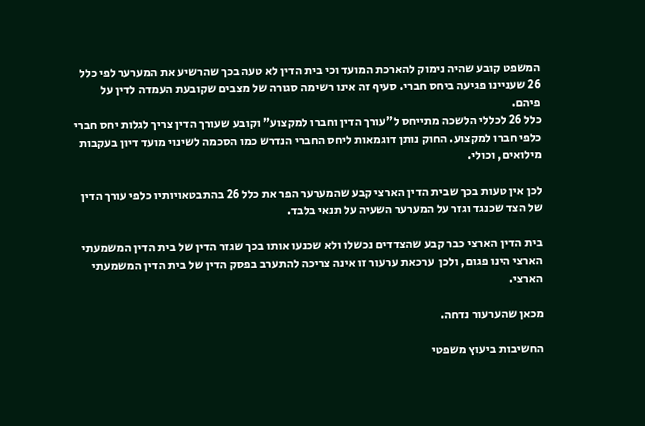המשפט קובע שהיה נימוק להארכת המועד וכי בית הדין לא טעה בכך שהרשיע את המערער לפי כלל 26 שעניינו פגיעה ביחס חברי. סעיף זה אינו רשימה סגורה של מצבים שקובעת העמדה לדין על פיהם.
כלל 26 לכללי הלשכה מתייחס ל"עורך הדין וחברו למקצוע" וקובע שעורך הדין צריך לגלות יחס חברי כלפי חברו למקצוע. החוק נותן דוגמאות ליחס החברי הנדרש כמו הסכמה לשינוי מועד דיון בעקבות מילואים, וכולי.

לכן אין טעות בכך שבית הדין הארצי קבע שהמערער הפר את כלל 26 בהתבטאויותיו כלפי עורך הדין של הצד שכנגד וגזר על המערער השעיה על תנאי בלבד.

בית הדין הארצי כבר קבע שהצדדים נכשלו ולא שכנעו אותו בכך שגזר הדין של בית הדין המשמעתי הארצי הינו פגום, ולכן  ערכאת ערעור זו אינה צריכה להתערב בפסק הדין של בית הדין המשמעתי הארצי.

מכאן שהערעור נדחה.

החשיבות ביעוץ משפטי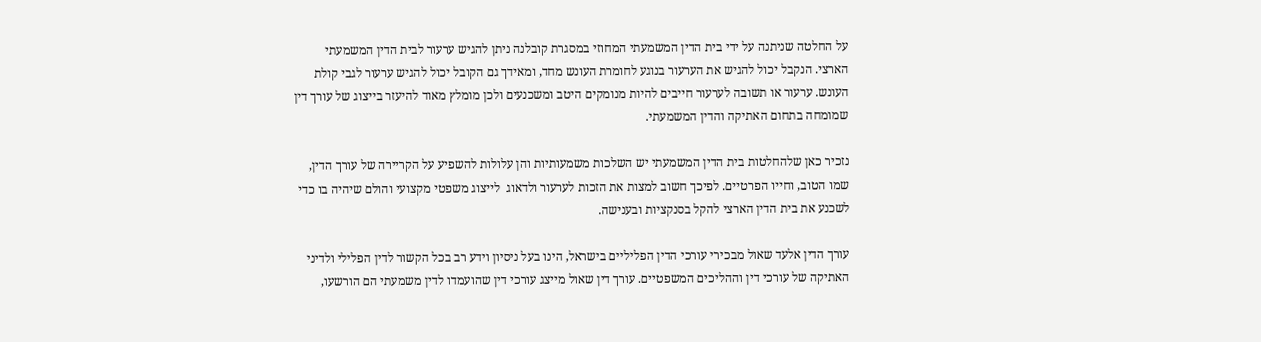על החלטה שניתנה על ידי בית הדין המשמעתי המחוזי במסגרת קובלנה ניתן להגיש ערעור לבית הדין המשמעתי הארצי. הנקבל יכול להגיש את הערעור בנוגע לחומרת העונש מחד, ומאידך גם הקובל יכול להגיש ערעור לגבי קולת העונש. ערעור או תשובה לערעור חייבים להיות מנומקים היטב ומשכנעים ולכן מומלץ מאוד להיעזר בייצוג של עורך דין שמומחה בתחום האתיקה והדין המשמעתי.

נזכיר כאן שלהחלטות בית הדין המשמעתי יש השלכות משמעותיות והן עלולות להשפיע על הקריירה של עורך הדין, שמו הטוב, וחייו הפרטיים. לפיכך חשוב למצות את הזכות לערעור ולדאוג  לייצוג משפטי מקצועי והולם שיהיה בו כדי לשכנע את בית הדין הארצי להקל בסנקציות ובענישה.

עורך הדין אלעד שאול מבכירי עורכי הדין הפליליים בישראל, הינו בעל ניסיון וידע רב בכל הקשור לדין הפלילי ולדיני האתיקה של עורכי דין וההליכים המשפטיים. עורך דין שאול מייצג עורכי דין שהועמדו לדין משמעתי הם הורשעו,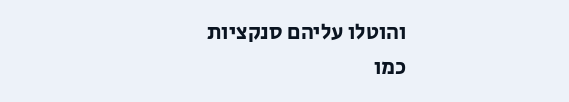והוטלו עליהם סנקציות כמו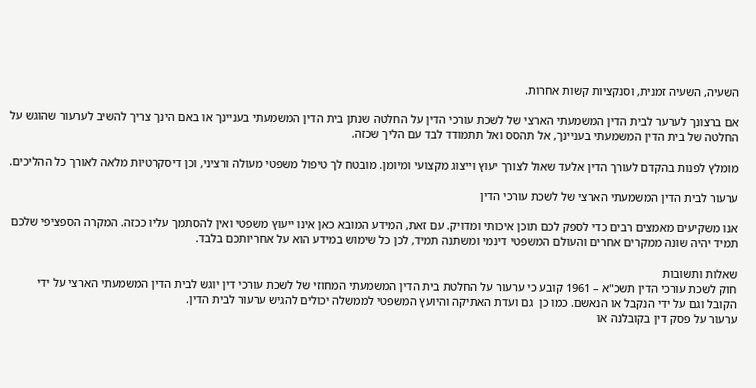השעיה, השעיה זמנית, וסנקציות קשות אחרות.

אם ברצונך לערער לבית הדין המשמעתי הארצי של לשכת עורכי הדין על החלטה שנתן בית הדין המשמעתי בעניינך או באם הינך צריך להשיב לערעור שהוגש על החלטה של בית הדין המשמעתי בעניינך, אל תהסס ואל תתמודד לבד עם הליך שכזה.

מומלץ לפנות בהקדם לעורך הדין אלעד שאול לצורך יעוץ וייצוג מקצועי ומיומן. מובטח לך טיפול משפטי מעולה ורציני, וכן דיסקרטיות מלאה לאורך כל ההליכים.

ערעור לבית הדין המשמעתי הארצי של לשכת עורכי הדין

אנו משקיעים מאמצים רבים כדי לספק לכם תוכן איכותי ומדויק. עם זאת, המידע המובא כאן אינו ייעוץ משפטי ואין להסתמך עליו ככזה. המקרה הספציפי שלכם תמיד יהיה שונה ממקרים אחרים והעולם המשפטי דינמי ומשתנה תמיד, לכן כל שימוש במידע הוא על אחריותכם בלבד.

שאלות ותשובות
חוק לשכת עורכי הדין תשכ"א – 1961 קובע כי ערעור על החלטת בית הדין המשמעתי המחוזי של לשכת עורכי דין יוגש לבית הדין המשמעתי הארצי על ידי הקובל וגם על ידי הנקבל או הנאשם. כמו כן  גם ועדת האתיקה והיועץ המשפטי לממשלה יכולים להגיש ערעור לבית הדין.
ערעור על פסק דין בקובלנה או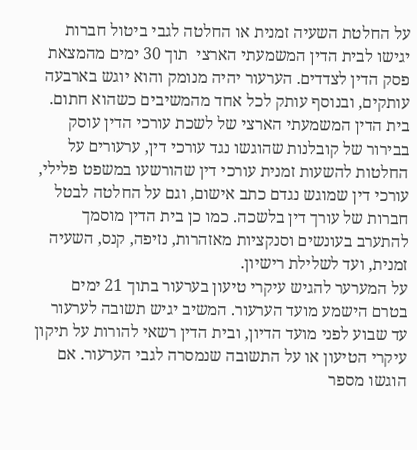על החלטת השעיה זמנית או החלטה לגבי ביטול חברות יגישו לבית הדין המשמעתי הארצי  תוך 30 ימים מהמצאת פסק הדין לצדדים. הערעור יהיה מנומק והוא יוגש בארבעה עותקים, ובנוסף עותק לכל אחד מהמשיבים כשהוא חתום.
בית הדין המשמעתי הארצי של לשכת עורכי הדין עוסק בבירור של קובלנות שהוגשו נגד עורכי דין, ערעורים על החלטות להשעות זמנית עורכי דין שהורשעו במשפט פלילי, עורכי דין שמוגש נגדם כתב אישום, וגם על החלטה לבטל חברות של עורך דין בלשכה. כמו כן בית הדין מוסמך להתערב בעונשים וסנקציות מאזהרות, נזיפה, קנס, השעיה זמנית, ועד לשלילת רישיון.
על המערער להגיש עיקרי טיעון בערעור בתוך 21 ימים בטרם הישמע מועד הערעור. המשיב יגיש תשובה לערעור עד שבוע לפני מועד הדיון, ובית הדין רשאי להורות על תיקון עיקרי הטיעון או על התשובה שנמסרה לגבי הערעור. אם הוגשו מספר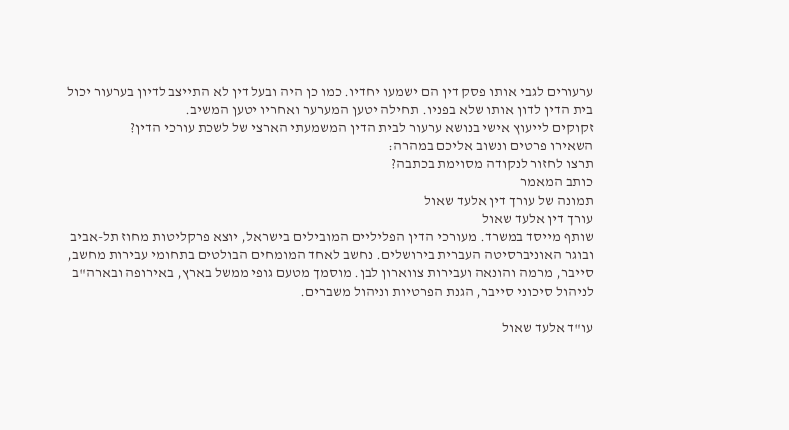ערעורים לגבי אותו פסק דין הם ישמעו יחדיו. כמו כן היה ובעל דין לא התייצב לדיון בערעור יכול בית הדין לדון אותו שלא בפניו. תחילה יטען המערער ואחריו יטען המשיב.
זקוקים לייעוץ אישי בנושא ערעור לבית הדין המשמעתי הארצי של לשכת עורכי הדין?
השאירו פרטים ונשוב אליכם במהרה:
תרצו לחזור לנקודה מסוימת בכתבה?
כותב המאמר
תמונה של עורך דין אלעד שאול
עורך דין אלעד שאול
שותף מייסד במשרד. מעורכי הדין הפליליים המובילים בישראל, יוצא פרקליטות מחוז תל-אביב ובוגר האוניברסיטה העברית בירושלים. נחשב לאחד המומחים הבולטים בתחומי עבירות מחשב, סייבר, מרמה והונאה ועבירות צווארון לבן. מוסמך מטעם גופי ממשל בארץ, באירופה ובארה"ב לניהול סיכוני סייבר, הגנת הפרטיות וניהול משברים.

עו"ד אלעד שאול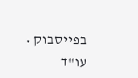בפייסבוק • עו"ד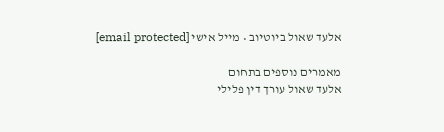אלעד שאול ביוטיוב • מייל אישי [email protected]

מאמרים נוספים בתחום
אלעד שאול עורך דין פלילי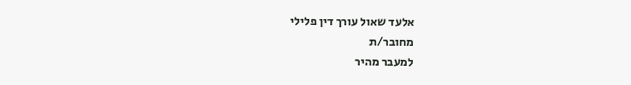אלעד שאול עורך דין פלילי
מחובר/ת
למעבר מהיר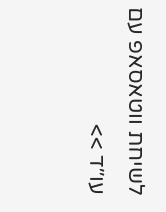לשיחת ווטאסאפ עם עו׳׳ד >>